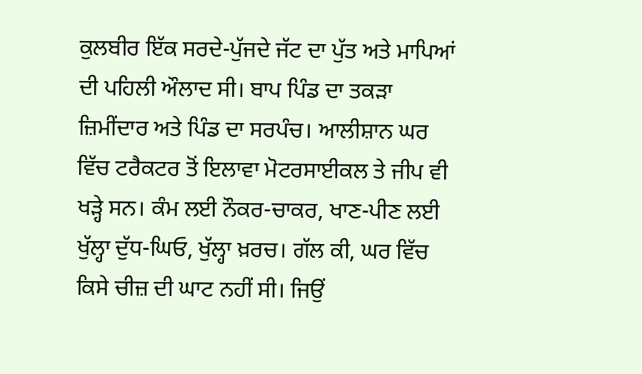ਕੁਲਬੀਰ ਇੱਕ ਸਰਦੇ-ਪੁੱਜਦੇ ਜੱਟ ਦਾ ਪੁੱਤ ਅਤੇ ਮਾਪਿਆਂ ਦੀ ਪਹਿਲੀ ਔਲਾਦ ਸੀ। ਬਾਪ ਪਿੰਡ ਦਾ ਤਕੜਾ ਜ਼ਿਮੀਂਦਾਰ ਅਤੇ ਪਿੰਡ ਦਾ ਸਰਪੰਚ। ਆਲੀਸ਼ਾਨ ਘਰ ਵਿੱਚ ਟਰੈਕਟਰ ਤੋਂ ਇਲਾਵਾ ਮੋਟਰਸਾਈਕਲ ਤੇ ਜੀਪ ਵੀ ਖੜ੍ਹੇ ਸਨ। ਕੰਮ ਲਈ ਨੌਕਰ-ਚਾਕਰ, ਖਾਣ-ਪੀਣ ਲਈ ਖੁੱਲ੍ਹਾ ਦੁੱਧ-ਘਿਓ, ਖੁੱਲ੍ਹਾ ਖ਼ਰਚ। ਗੱਲ ਕੀ, ਘਰ ਵਿੱਚ ਕਿਸੇ ਚੀਜ਼ ਦੀ ਘਾਟ ਨਹੀਂ ਸੀ। ਜਿਉਂ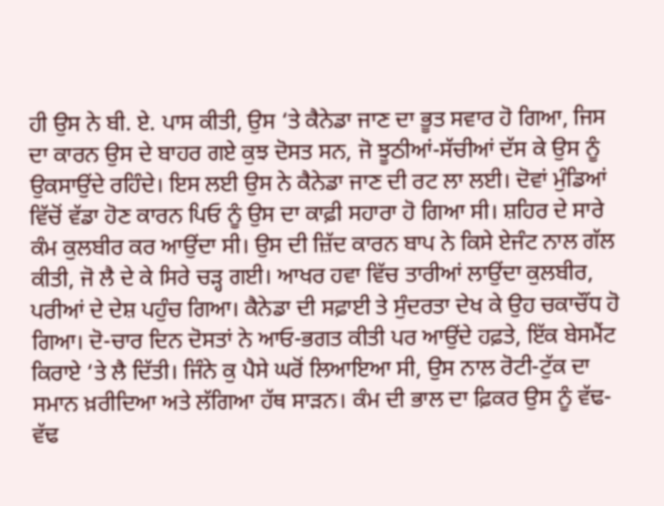ਹੀ ਉਸ ਨੇ ਬੀ. ਏ. ਪਾਸ ਕੀਤੀ, ਉਸ ‘ਤੇ ਕੈਨੇਡਾ ਜਾਣ ਦਾ ਭੂਤ ਸਵਾਰ ਹੋ ਗਿਆ, ਜਿਸ ਦਾ ਕਾਰਨ ਉਸ ਦੇ ਬਾਹਰ ਗਏ ਕੁਝ ਦੋਸਤ ਸਨ, ਜੋ ਝੂਠੀਆਂ-ਸੱਚੀਆਂ ਦੱਸ ਕੇ ਉਸ ਨੂੰ ਉਕਸਾਉਂਦੇ ਰਹਿੰਦੇ। ਇਸ ਲਈ ਉਸ ਨੇ ਕੈਨੇਡਾ ਜਾਣ ਦੀ ਰਟ ਲਾ ਲਈ। ਦੋਵਾਂ ਮੁੰਡਿਆਂ ਵਿੱਚੋਂ ਵੱਡਾ ਹੋਣ ਕਾਰਨ ਪਿਓ ਨੂੰ ਉਸ ਦਾ ਕਾਫ਼ੀ ਸਹਾਰਾ ਹੋ ਗਿਆ ਸੀ। ਸ਼ਹਿਰ ਦੇ ਸਾਰੇ ਕੰਮ ਕੁਲਬੀਰ ਕਰ ਆਉਂਦਾ ਸੀ। ਉਸ ਦੀ ਜ਼ਿੱਦ ਕਾਰਨ ਬਾਪ ਨੇ ਕਿਸੇ ਏਜੰਟ ਨਾਲ ਗੱਲ ਕੀਤੀ, ਜੋ ਲੈ ਦੇ ਕੇ ਸਿਰੇ ਚੜ੍ਹ ਗਈ। ਆਖਰ ਹਵਾ ਵਿੱਚ ਤਾਰੀਆਂ ਲਾਉਂਦਾ ਕੁਲਬੀਰ, ਪਰੀਆਂ ਦੇ ਦੇਸ਼ ਪਹੁੰਚ ਗਿਆ। ਕੈਨੇਡਾ ਦੀ ਸਫ਼ਾਈ ਤੇ ਸੁੰਦਰਤਾ ਦੇਖ ਕੇ ਉਹ ਚਕਾਚੌਂਧ ਹੋ ਗਿਆ। ਦੋ-ਚਾਰ ਦਿਨ ਦੋਸਤਾਂ ਨੇ ਆਓ-ਭਗਤ ਕੀਤੀ ਪਰ ਆਉਂਦੇ ਹਫ਼ਤੇ, ਇੱਕ ਬੇਸਮੈਂਟ ਕਿਰਾਏ ‘ਤੇ ਲੈ ਦਿੱਤੀ। ਜਿੰਨੇ ਕੁ ਪੈਸੇ ਘਰੋਂ ਲਿਆਇਆ ਸੀ, ਉਸ ਨਾਲ ਰੋਟੀ-ਟੁੱਕ ਦਾ ਸਮਾਨ ਖ਼ਰੀਦਿਆ ਅਤੇ ਲੱਗਿਆ ਹੱਥ ਸਾੜਨ। ਕੰਮ ਦੀ ਭਾਲ ਦਾ ਫ਼ਿਕਰ ਉਸ ਨੂੰ ਵੱਢ-ਵੱਢ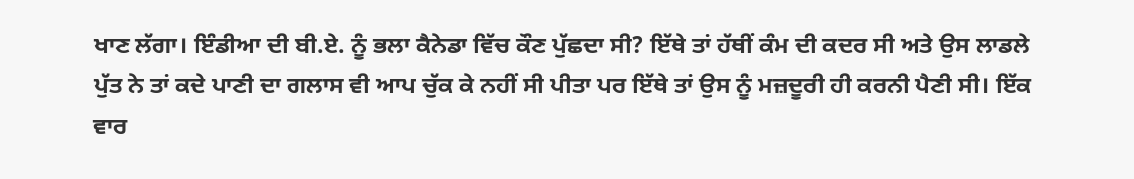ਖਾਣ ਲੱਗਾ। ਇੰਡੀਆ ਦੀ ਬੀ.ਏ. ਨੂੰ ਭਲਾ ਕੈਨੇਡਾ ਵਿੱਚ ਕੌਣ ਪੁੱਛਦਾ ਸੀ? ਇੱਥੇ ਤਾਂ ਹੱਥੀਂ ਕੰਮ ਦੀ ਕਦਰ ਸੀ ਅਤੇ ਉਸ ਲਾਡਲੇ ਪੁੱਤ ਨੇ ਤਾਂ ਕਦੇ ਪਾਣੀ ਦਾ ਗਲਾਸ ਵੀ ਆਪ ਚੁੱਕ ਕੇ ਨਹੀਂ ਸੀ ਪੀਤਾ ਪਰ ਇੱਥੇ ਤਾਂ ਉਸ ਨੂੰ ਮਜ਼ਦੂਰੀ ਹੀ ਕਰਨੀ ਪੈਣੀ ਸੀ। ਇੱਕ ਵਾਰ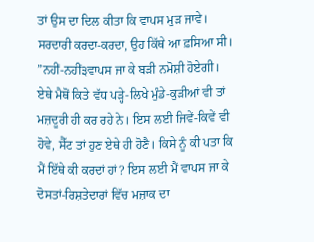ਤਾਂ ਉਸ ਦਾ ਦਿਲ ਕੀਤਾ ਕਿ ਵਾਪਸ ਮੁੜ ਜਾਵੇ। ਸਰਦਾਰੀ ਕਰਦਾ-ਕਰਦਾ, ਉਹ ਕਿੱਥੇ ਆ ਫ਼ਸਿਆ ਸੀ। ”ਨਹੀਂ-ਨਹੀਂ੩ਵਾਪਸ ਜਾ ਕੇ ਬੜੀ ਨਮੋਸ਼ੀ ਹੋਏਗੀ। ਏਥੇ ਮੈਥੋਂ ਕਿਤੇ ਵੱਧ ਪੜ੍ਹੇ-ਲਿਖੇ ਮੁੰਡੇ-ਕੁੜੀਆਂ ਵੀ ਤਾਂ ਮਜ਼ਦੂਰੀ ਹੀ ਕਰ ਰਹੇ ਨੇ। ਇਸ ਲਈ ਜਿਵੇਂ-ਕਿਵੇਂ ਵੀ ਹੋਵੇ, ਸੈੱਟ ਤਾਂ ਹੁਣ ਏਥੇ ਹੀ ਹੋਣੈ। ਕਿਸੇ ਨੂੰ ਕੀ ਪਤਾ ਕਿ ਮੈਂ ਇੱਥੇ ਕੀ ਕਰਦਾਂ ਹਾਂ? ਇਸ ਲਈ ਮੈਂ ਵਾਪਸ ਜਾ ਕੇ ਦੋਸਤਾਂ-ਰਿਸ਼ਤੇਦਾਰਾਂ ਵਿੱਚ ਮਜ਼ਾਕ ਦਾ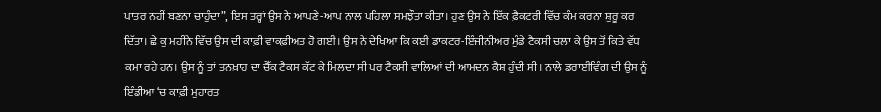ਪਾਤਰ ਨਹੀਂ ਬਣਨਾ ਚਾਹੁੰਦਾ”, ਇਸ ਤਰ੍ਹਾਂ ਉਸ ਨੇ ਆਪਣੇ-ਆਪ ਨਾਲ ਪਹਿਲਾ ਸਮਝੌਤਾ ਕੀਤਾ। ਹੁਣ ਉਸ ਨੇ ਇੱਕ ਫ਼ੈਕਟਰੀ ਵਿੱਚ ਕੰਮ ਕਰਨਾ ਸ਼ੁਰੂ ਕਰ ਦਿੱਤਾ। ਛੇ ਕੁ ਮਹੀਨੇ ਵਿੱਚ ਉਸ ਦੀ ਕਾਫ਼ੀ ਵਾਕਫ਼ੀਅਤ ਹੋ ਗਈ। ਉਸ ਨੇ ਦੇਖਿਆ ਕਿ ਕਈ ਡਾਕਟਰ-ਇੰਜੀਨੀਅਰ ਮੁੰਡੇ ਟੈਕਸੀ ਚਲਾ ਕੇ ਉਸ ਤੋਂ ਕਿਤੇ ਵੱਧ ਕਮਾ ਰਹੇ ਹਨ। ਉਸ ਨੂੰ ਤਾਂ ਤਨਖ਼ਾਹ ਦਾ ਚੈੱਕ ਟੈਕਸ ਕੱਟ ਕੇ ਮਿਲਦਾ ਸੀ ਪਰ ਟੈਕਸੀ ਵਾਲਿਆਂ ਦੀ ਆਮਦਨ ਕੈਸ਼ ਹੁੰਦੀ ਸੀ। ਨਾਲੇ ਡਰਾਈਵਿੰਗ ਦੀ ਉਸ ਨੂੰ ਇੰਡੀਆ ‘ਚ ਕਾਫ਼ੀ ਮੁਹਾਰਤ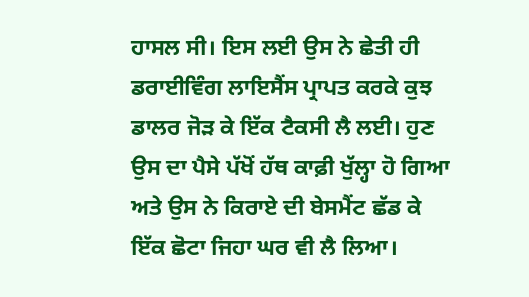ਹਾਸਲ ਸੀ। ਇਸ ਲਈ ਉਸ ਨੇ ਛੇਤੀ ਹੀ ਡਰਾਈਵਿੰਗ ਲਾਇਸੈਂਸ ਪ੍ਰਾਪਤ ਕਰਕੇ ਕੁਝ ਡਾਲਰ ਜੋੜ ਕੇ ਇੱਕ ਟੈਕਸੀ ਲੈ ਲਈ। ਹੁਣ ਉਸ ਦਾ ਪੈਸੇ ਪੱਖੋਂ ਹੱਥ ਕਾਫ਼ੀ ਖੁੱਲ੍ਹਾ ਹੋ ਗਿਆ ਅਤੇ ਉਸ ਨੇ ਕਿਰਾਏ ਦੀ ਬੇਸਮੈਂਟ ਛੱਡ ਕੇ ਇੱਕ ਛੋਟਾ ਜਿਹਾ ਘਰ ਵੀ ਲੈ ਲਿਆ।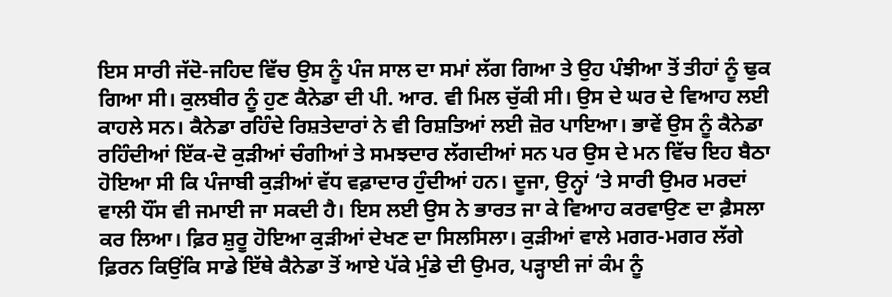ਇਸ ਸਾਰੀ ਜੱਦੋ-ਜਹਿਦ ਵਿੱਚ ਉਸ ਨੂੰ ਪੰਜ ਸਾਲ ਦਾ ਸਮਾਂ ਲੱਗ ਗਿਆ ਤੇ ਉਹ ਪੰਝੀਆ ਤੋਂ ਤੀਹਾਂ ਨੂੰ ਢੁਕ ਗਿਆ ਸੀ। ਕੁਲਬੀਰ ਨੂੰ ਹੁਣ ਕੈਨੇਡਾ ਦੀ ਪੀ. ਆਰ. ਵੀ ਮਿਲ ਚੁੱਕੀ ਸੀ। ਉਸ ਦੇ ਘਰ ਦੇ ਵਿਆਹ ਲਈ ਕਾਹਲੇ ਸਨ। ਕੈਨੇਡਾ ਰਹਿੰਦੇ ਰਿਸ਼ਤੇਦਾਰਾਂ ਨੇ ਵੀ ਰਿਸ਼ਤਿਆਂ ਲਈ ਜ਼ੋਰ ਪਾਇਆ। ਭਾਵੇਂ ਉਸ ਨੂੰ ਕੈਨੇਡਾ ਰਹਿੰਦੀਆਂ ਇੱਕ-ਦੋ ਕੁੜੀਆਂ ਚੰਗੀਆਂ ਤੇ ਸਮਝਦਾਰ ਲੱਗਦੀਆਂ ਸਨ ਪਰ ਉਸ ਦੇ ਮਨ ਵਿੱਚ ਇਹ ਬੈਠਾ ਹੋਇਆ ਸੀ ਕਿ ਪੰਜਾਬੀ ਕੁੜੀਆਂ ਵੱਧ ਵਫ਼ਾਦਾਰ ਹੁੰਦੀਆਂ ਹਨ। ਦੂਜਾ, ਉਨ੍ਹਾਂ ‘ਤੇ ਸਾਰੀ ਉਮਰ ਮਰਦਾਂ ਵਾਲੀ ਧੌਂਸ ਵੀ ਜਮਾਈ ਜਾ ਸਕਦੀ ਹੈ। ਇਸ ਲਈ ਉਸ ਨੇ ਭਾਰਤ ਜਾ ਕੇ ਵਿਆਹ ਕਰਵਾਉਣ ਦਾ ਫ਼ੈਸਲਾ ਕਰ ਲਿਆ। ਫ਼ਿਰ ਸ਼ੁਰੂ ਹੋਇਆ ਕੁੜੀਆਂ ਦੇਖਣ ਦਾ ਸਿਲਸਿਲਾ। ਕੁੜੀਆਂ ਵਾਲੇ ਮਗਰ-ਮਗਰ ਲੱਗੇ ਫ਼ਿਰਨ ਕਿਉਂਕਿ ਸਾਡੇ ਇੱਥੇ ਕੈਨੇਡਾ ਤੋਂ ਆਏ ਪੱਕੇ ਮੁੰਡੇ ਦੀ ਉਮਰ, ਪੜ੍ਹਾਈ ਜਾਂ ਕੰਮ ਨੂੰ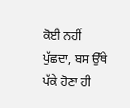ਕੋਈ ਨਹੀਂ ਪੁੱਛਦਾ, ਬਸ ਉੱਥੇ ਪੱਕੇ ਹੋਣਾ ਹੀ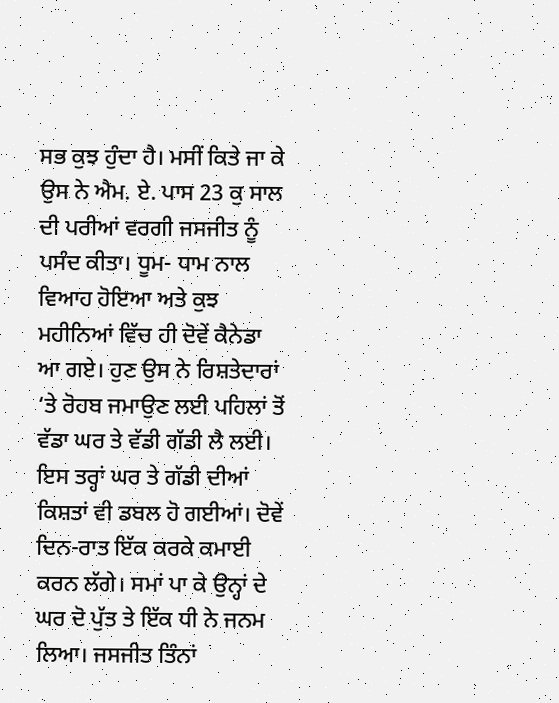ਸਭ ਕੁਝ ਹੁੰਦਾ ਹੈ। ਮਸੀਂ ਕਿਤੇ ਜਾ ਕੇ ਉਸ ਨੇ ਐਮ. ਏ. ਪਾਸ 23 ਕੁ ਸਾਲ ਦੀ ਪਰੀਆਂ ਵਰਗੀ ਜਸਜੀਤ ਨੂੰ ਪਸੰਦ ਕੀਤਾ। ਧੂਮ- ਧਾਮ ਨਾਲ ਵਿਆਹ ਹੋਇਆ ਅਤੇ ਕੁਝ ਮਹੀਨਿਆਂ ਵਿੱਚ ਹੀ ਦੋਵੇਂ ਕੈਨੇਡਾ ਆ ਗਏ। ਹੁਣ ਉਸ ਨੇ ਰਿਸ਼ਤੇਦਾਰਾਂ ‘ਤੇ ਰੋਹਬ ਜਮਾਉਣ ਲਈ ਪਹਿਲਾਂ ਤੋਂ ਵੱਡਾ ਘਰ ਤੇ ਵੱਡੀ ਗੱਡੀ ਲੈ ਲਈ। ਇਸ ਤਰ੍ਹਾਂ ਘਰ ਤੇ ਗੱਡੀ ਦੀਆਂ ਕਿਸ਼ਤਾਂ ਵੀ ਡਬਲ ਹੋ ਗਈਆਂ। ਦੋਵੇਂ ਦਿਨ-ਰਾਤ ਇੱਕ ਕਰਕੇ ਕਮਾਈ ਕਰਨ ਲੱਗੇ। ਸਮਾਂ ਪਾ ਕੇ ਉਨ੍ਹਾਂ ਦੇ ਘਰ ਦੋ ਪੁੱਤ ਤੇ ਇੱਕ ਧੀ ਨੇ ਜਨਮ ਲਿਆ। ਜਸਜੀਤ ਤਿੰਨਾਂ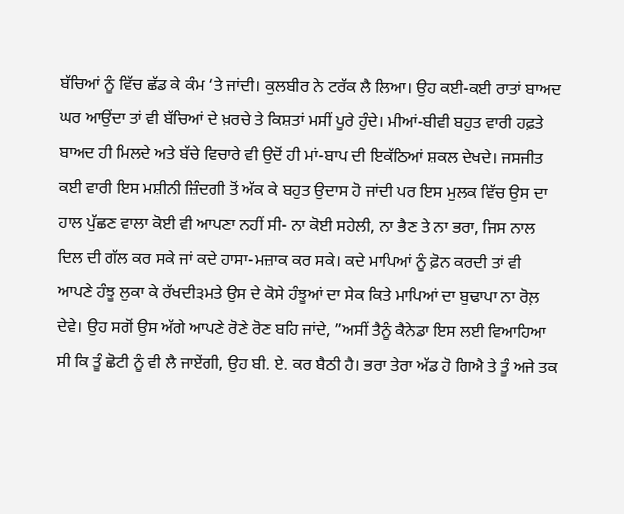ਬੱਚਿਆਂ ਨੂੰ ਵਿੱਚ ਛੱਡ ਕੇ ਕੰਮ ‘ਤੇ ਜਾਂਦੀ। ਕੁਲਬੀਰ ਨੇ ਟਰੱਕ ਲੈ ਲਿਆ। ਉਹ ਕਈ-ਕਈ ਰਾਤਾਂ ਬਾਅਦ ਘਰ ਆਉਂਦਾ ਤਾਂ ਵੀ ਬੱਚਿਆਂ ਦੇ ਖ਼ਰਚੇ ਤੇ ਕਿਸ਼ਤਾਂ ਮਸੀਂ ਪੂਰੇ ਹੁੰਦੇ। ਮੀਆਂ-ਬੀਵੀ ਬਹੁਤ ਵਾਰੀ ਹਫ਼ਤੇ ਬਾਅਦ ਹੀ ਮਿਲਦੇ ਅਤੇ ਬੱਚੇ ਵਿਚਾਰੇ ਵੀ ਉਦੋਂ ਹੀ ਮਾਂ-ਬਾਪ ਦੀ ਇਕੱਠਿਆਂ ਸ਼ਕਲ ਦੇਖਦੇ। ਜਸਜੀਤ ਕਈ ਵਾਰੀ ਇਸ ਮਸ਼ੀਨੀ ਜ਼ਿੰਦਗੀ ਤੋਂ ਅੱਕ ਕੇ ਬਹੁਤ ਉਦਾਸ ਹੋ ਜਾਂਦੀ ਪਰ ਇਸ ਮੁਲਕ ਵਿੱਚ ਉਸ ਦਾ ਹਾਲ ਪੁੱਛਣ ਵਾਲਾ ਕੋਈ ਵੀ ਆਪਣਾ ਨਹੀਂ ਸੀ- ਨਾ ਕੋਈ ਸਹੇਲੀ, ਨਾ ਭੈਣ ਤੇ ਨਾ ਭਰਾ, ਜਿਸ ਨਾਲ ਦਿਲ ਦੀ ਗੱਲ ਕਰ ਸਕੇ ਜਾਂ ਕਦੇ ਹਾਸਾ-ਮਜ਼ਾਕ ਕਰ ਸਕੇ। ਕਦੇ ਮਾਪਿਆਂ ਨੂੰ ਫ਼ੋਨ ਕਰਦੀ ਤਾਂ ਵੀ ਆਪਣੇ ਹੰਝੂ ਲੁਕਾ ਕੇ ਰੱਖਦੀ੩ਮਤੇ ਉਸ ਦੇ ਕੋਸੇ ਹੰਝੂਆਂ ਦਾ ਸੇਕ ਕਿਤੇ ਮਾਪਿਆਂ ਦਾ ਬੁਢਾਪਾ ਨਾ ਰੋਲ਼ ਦੇਵੇ। ਉਹ ਸਗੋਂ ਉਸ ਅੱਗੇ ਆਪਣੇ ਰੋਣੇ ਰੋਣ ਬਹਿ ਜਾਂਦੇ, ”ਅਸੀਂ ਤੈਨੂੰ ਕੈਨੇਡਾ ਇਸ ਲਈ ਵਿਆਹਿਆ ਸੀ ਕਿ ਤੂੰ ਛੋਟੀ ਨੂੰ ਵੀ ਲੈ ਜਾਏਂਗੀ, ਉਹ ਬੀ. ਏ. ਕਰ ਬੈਠੀ ਹੈ। ਭਰਾ ਤੇਰਾ ਅੱਡ ਹੋ ਗਿਐ ਤੇ ਤੂੰ ਅਜੇ ਤਕ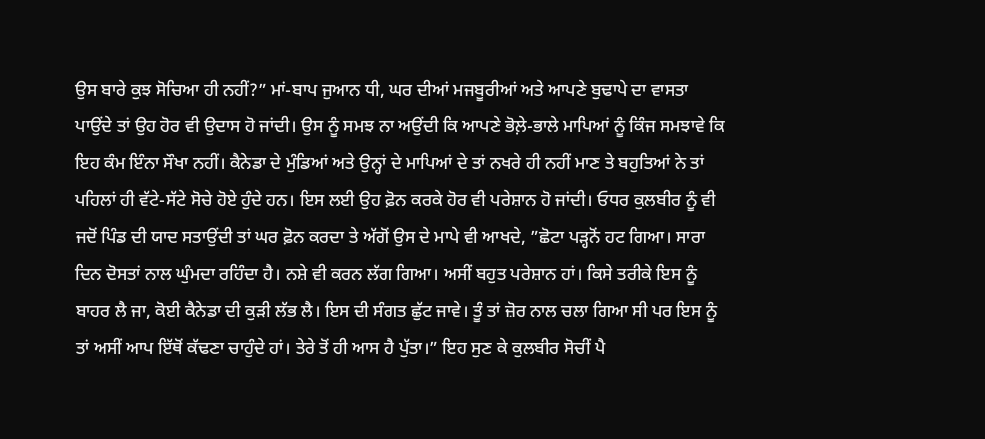ਉਸ ਬਾਰੇ ਕੁਝ ਸੋਚਿਆ ਹੀ ਨਹੀਂ?” ਮਾਂ-ਬਾਪ ਜੁਆਨ ਧੀ, ਘਰ ਦੀਆਂ ਮਜਬੂਰੀਆਂ ਅਤੇ ਆਪਣੇ ਬੁਢਾਪੇ ਦਾ ਵਾਸਤਾ ਪਾਉਂਦੇ ਤਾਂ ਉਹ ਹੋਰ ਵੀ ਉਦਾਸ ਹੋ ਜਾਂਦੀ। ਉਸ ਨੂੰ ਸਮਝ ਨਾ ਅਉਂਦੀ ਕਿ ਆਪਣੇ ਭੋਲ਼ੇ-ਭਾਲੇ ਮਾਪਿਆਂ ਨੂੰ ਕਿੰਜ ਸਮਝਾਵੇ ਕਿ ਇਹ ਕੰਮ ਇੰਨਾ ਸੌਖਾ ਨਹੀਂ। ਕੈਨੇਡਾ ਦੇ ਮੁੰਡਿਆਂ ਅਤੇ ਉਨ੍ਹਾਂ ਦੇ ਮਾਪਿਆਂ ਦੇ ਤਾਂ ਨਖਰੇ ਹੀ ਨਹੀਂ ਮਾਣ ਤੇ ਬਹੁਤਿਆਂ ਨੇ ਤਾਂ ਪਹਿਲਾਂ ਹੀ ਵੱਟੇ-ਸੱਟੇ ਸੋਚੇ ਹੋਏ ਹੁੰਦੇ ਹਨ। ਇਸ ਲਈ ਉਹ ਫ਼ੋਨ ਕਰਕੇ ਹੋਰ ਵੀ ਪਰੇਸ਼ਾਨ ਹੋ ਜਾਂਦੀ। ਓਧਰ ਕੁਲਬੀਰ ਨੂੰ ਵੀ ਜਦੋਂ ਪਿੰਡ ਦੀ ਯਾਦ ਸਤਾਉਂਦੀ ਤਾਂ ਘਰ ਫ਼ੋਨ ਕਰਦਾ ਤੇ ਅੱਗੋਂ ਉਸ ਦੇ ਮਾਪੇ ਵੀ ਆਖਦੇ, ”ਛੋਟਾ ਪੜ੍ਹਨੋਂ ਹਟ ਗਿਆ। ਸਾਰਾ ਦਿਨ ਦੋਸਤਾਂ ਨਾਲ ਘੁੰਮਦਾ ਰਹਿੰਦਾ ਹੈ। ਨਸ਼ੇ ਵੀ ਕਰਨ ਲੱਗ ਗਿਆ। ਅਸੀਂ ਬਹੁਤ ਪਰੇਸ਼ਾਨ ਹਾਂ। ਕਿਸੇ ਤਰੀਕੇ ਇਸ ਨੂੰ ਬਾਹਰ ਲੈ ਜਾ, ਕੋਈ ਕੈਨੇਡਾ ਦੀ ਕੁੜੀ ਲੱਭ ਲੈ। ਇਸ ਦੀ ਸੰਗਤ ਛੁੱਟ ਜਾਵੇ। ਤੂੰ ਤਾਂ ਜ਼ੋਰ ਨਾਲ ਚਲਾ ਗਿਆ ਸੀ ਪਰ ਇਸ ਨੂੰ ਤਾਂ ਅਸੀਂ ਆਪ ਇੱਥੋਂ ਕੱਢਣਾ ਚਾਹੁੰਦੇ ਹਾਂ। ਤੇਰੇ ਤੋਂ ਹੀ ਆਸ ਹੈ ਪੁੱਤਾ।” ਇਹ ਸੁਣ ਕੇ ਕੁਲਬੀਰ ਸੋਚੀਂ ਪੈ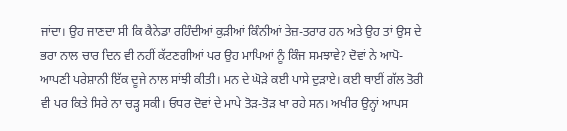ਜਾਂਦਾ। ਉਹ ਜਾਣਦਾ ਸੀ ਕਿ ਕੈਨੇਡਾ ਰਹਿੰਦੀਆਂ ਕੁੜੀਆਂ ਕਿੰਨੀਆਂ ਤੇਜ਼-ਤਰਾਰ ਹਨ ਅਤੇ ਉਹ ਤਾਂ ਉਸ ਦੇ ਭਰਾ ਨਾਲ ਚਾਰ ਦਿਨ ਵੀ ਨਹੀਂ ਕੱਟਣਗੀਆਂ ਪਰ ਉਹ ਮਾਪਿਆਂ ਨੂੰ ਕਿੰਜ ਸਮਝਾਵੇ? ਦੋਵਾਂ ਨੇ ਆਪੋ-ਆਪਣੀ ਪਰੇਸ਼ਾਨੀ ਇੱਕ ਦੂਜੇ ਨਾਲ ਸਾਂਝੀ ਕੀਤੀ। ਮਨ ਦੇ ਘੋੜੇ ਕਈ ਪਾਸੇ ਦੁੜਾਏ। ਕਈ ਥਾਈਂ ਗੱਲ ਤੋਰੀ ਵੀ ਪਰ ਕਿਤੇ ਸਿਰੇ ਨਾ ਚੜ੍ਹ ਸਕੀ। ਓਧਰ ਦੋਵਾਂ ਦੇ ਮਾਪੇ ਤੋੜ-ਤੋੜ ਖਾ ਰਹੇ ਸਨ। ਅਖੀਰ ਉਨ੍ਹਾਂ ਆਪਸ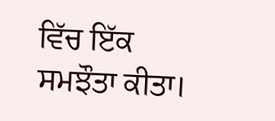ਵਿੱਚ ਇੱਕ ਸਮਝੌਤਾ ਕੀਤਾ।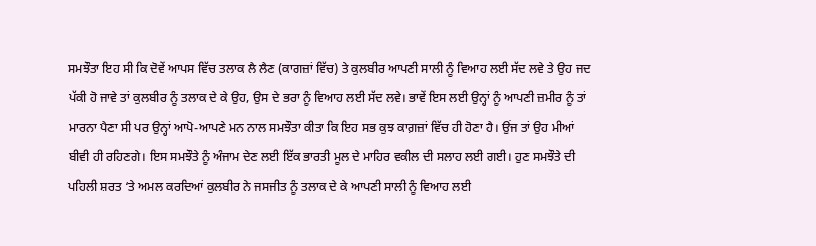ਸਮਝੌਤਾ ਇਹ ਸੀ ਕਿ ਦੋਵੇਂ ਆਪਸ ਵਿੱਚ ਤਲਾਕ ਲੈ ਲੈਣ (ਕਾਗਜ਼ਾਂ ਵਿੱਚ) ਤੇ ਕੁਲਬੀਰ ਆਪਣੀ ਸਾਲੀ ਨੂੰ ਵਿਆਹ ਲਈ ਸੱਦ ਲਵੇ ਤੇ ਉਹ ਜਦ ਪੱਕੀ ਹੋ ਜਾਵੇ ਤਾਂ ਕੁਲਬੀਰ ਨੂੰ ਤਲਾਕ ਦੇ ਕੇ ਉਹ, ਉਸ ਦੇ ਭਰਾ ਨੂੰ ਵਿਆਹ ਲਈ ਸੱਦ ਲਵੇ। ਭਾਵੇਂ ਇਸ ਲਈ ਉਨ੍ਹਾਂ ਨੂੰ ਆਪਣੀ ਜ਼ਮੀਰ ਨੂੰ ਤਾਂ ਮਾਰਨਾ ਪੈਣਾ ਸੀ ਪਰ ਉਨ੍ਹਾਂ ਆਪੋ-ਆਪਣੇ ਮਨ ਨਾਲ ਸਮਝੌਤਾ ਕੀਤਾ ਕਿ ਇਹ ਸਭ ਕੁਝ ਕਾਗ਼ਜ਼ਾਂ ਵਿੱਚ ਹੀ ਹੋਣਾ ਹੈ। ਉਂਜ ਤਾਂ ਉਹ ਮੀਆਂ ਬੀਵੀ ਹੀ ਰਹਿਣਗੇ। ਇਸ ਸਮਝੌਤੇ ਨੂੰ ਅੰਜਾਮ ਦੇਣ ਲਈ ਇੱਕ ਭਾਰਤੀ ਮੂਲ ਦੇ ਮਾਹਿਰ ਵਕੀਲ ਦੀ ਸਲਾਹ ਲਈ ਗਈ। ਹੁਣ ਸਮਝੌਤੇ ਦੀ ਪਹਿਲੀ ਸ਼ਰਤ ‘ਤੇ ਅਮਲ ਕਰਦਿਆਂ ਕੁਲਬੀਰ ਨੇ ਜਸਜੀਤ ਨੂੰ ਤਲਾਕ ਦੇ ਕੇ ਆਪਣੀ ਸਾਲੀ ਨੂੰ ਵਿਆਹ ਲਈ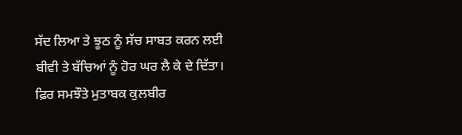ਸੱਦ ਲਿਆ ਤੇ ਝੂਠ ਨੂੰ ਸੱਚ ਸਾਬਤ ਕਰਨ ਲਈ ਬੀਵੀ ਤੇ ਬੱਚਿਆਂ ਨੂੰ ਹੋਰ ਘਰ ਲੈ ਕੇ ਦੇ ਦਿੱਤਾ। ਫ਼ਿਰ ਸਮਝੌਤੇ ਮੁਤਾਬਕ ਕੁਲਬੀਰ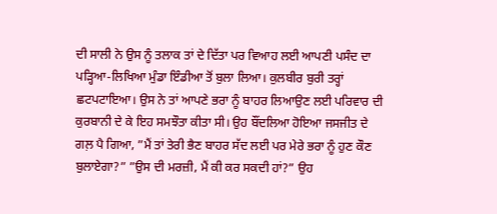ਦੀ ਸਾਲੀ ਨੇ ਉਸ ਨੂੰ ਤਲਾਕ ਤਾਂ ਦੇ ਦਿੱਤਾ ਪਰ ਵਿਆਹ ਲਈ ਆਪਣੀ ਪਸੰਦ ਦਾ ਪੜ੍ਹਿਆ-ਲਿਖਿਆ ਮੁੰਡਾ ਇੰਡੀਆ ਤੋਂ ਬੁਲਾ ਲਿਆ। ਕੁਲਬੀਰ ਬੁਰੀ ਤਰ੍ਹਾਂ ਛਟਪਟਾਇਆ। ਉਸ ਨੇ ਤਾਂ ਆਪਣੇ ਭਰਾ ਨੂੰ ਬਾਹਰ ਲਿਆਉਣ ਲਈ ਪਰਿਵਾਰ ਦੀ ਕੁਰਬਾਨੀ ਦੇ ਕੇ ਇਹ ਸਮਝੌਤਾ ਕੀਤਾ ਸੀ। ਉਹ ਬੌਂਦਲਿਆ ਹੋਇਆ ਜਸਜੀਤ ਦੇ ਗਲ਼ ਪੈ ਗਿਆ, ”ਮੈਂ ਤਾਂ ਤੇਰੀ ਭੈਣ ਬਾਹਰ ਸੱਦ ਲਈ ਪਰ ਮੇਰੇ ਭਰਾ ਨੂੰ ਹੁਣ ਕੌਣ ਬੁਲਾਏਗਾ?” ”ਉਸ ਦੀ ਮਰਜ਼ੀ, ਮੈਂ ਕੀ ਕਰ ਸਕਦੀ ਹਾਂ?” ਉਹ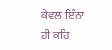ਕੇਵਲ ਇੰਨਾ ਹੀ ਕਹਿ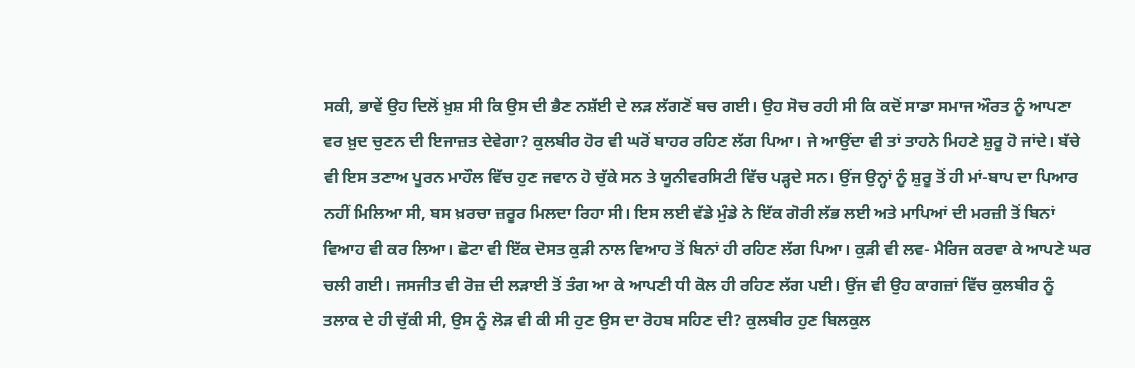ਸਕੀ, ਭਾਵੇਂ ਉਹ ਦਿਲੋਂ ਖ਼ੁਸ਼ ਸੀ ਕਿ ਉਸ ਦੀ ਭੈਣ ਨਸ਼ੱਈ ਦੇ ਲੜ ਲੱਗਣੋਂ ਬਚ ਗਈ। ਉਹ ਸੋਚ ਰਹੀ ਸੀ ਕਿ ਕਦੋਂ ਸਾਡਾ ਸਮਾਜ ਔਰਤ ਨੂੰ ਆਪਣਾ ਵਰ ਖ਼ੁਦ ਚੁਣਨ ਦੀ ਇਜਾਜ਼ਤ ਦੇਵੇਗਾ? ਕੁਲਬੀਰ ਹੋਰ ਵੀ ਘਰੋਂ ਬਾਹਰ ਰਹਿਣ ਲੱਗ ਪਿਆ। ਜੇ ਆਉਂਦਾ ਵੀ ਤਾਂ ਤਾਹਨੇ ਮਿਹਣੇ ਸ਼ੁਰੂ ਹੋ ਜਾਂਦੇ। ਬੱਚੇ ਵੀ ਇਸ ਤਣਾਅ ਪੂਰਨ ਮਾਹੌਲ ਵਿੱਚ ਹੁਣ ਜਵਾਨ ਹੋ ਚੁੱਕੇ ਸਨ ਤੇ ਯੂਨੀਵਰਸਿਟੀ ਵਿੱਚ ਪੜ੍ਹਦੇ ਸਨ। ਉਂਜ ਉਨ੍ਹਾਂ ਨੂੰ ਸ਼ੁਰੂ ਤੋਂ ਹੀ ਮਾਂ-ਬਾਪ ਦਾ ਪਿਆਰ ਨਹੀਂ ਮਿਲਿਆ ਸੀ, ਬਸ ਖ਼ਰਚਾ ਜ਼ਰੂਰ ਮਿਲਦਾ ਰਿਹਾ ਸੀ। ਇਸ ਲਈ ਵੱਡੇ ਮੁੰਡੇ ਨੇ ਇੱਕ ਗੋਰੀ ਲੱਭ ਲਈ ਅਤੇ ਮਾਪਿਆਂ ਦੀ ਮਰਜ਼ੀ ਤੋਂ ਬਿਨਾਂ ਵਿਆਹ ਵੀ ਕਰ ਲਿਆ। ਛੋਟਾ ਵੀ ਇੱਕ ਦੋਸਤ ਕੁੜੀ ਨਾਲ ਵਿਆਹ ਤੋਂ ਬਿਨਾਂ ਹੀ ਰਹਿਣ ਲੱਗ ਪਿਆ। ਕੁੜੀ ਵੀ ਲਵ- ਮੈਰਿਜ ਕਰਵਾ ਕੇ ਆਪਣੇ ਘਰ ਚਲੀ ਗਈ। ਜਸਜੀਤ ਵੀ ਰੋਜ਼ ਦੀ ਲੜਾਈ ਤੋਂ ਤੰਗ ਆ ਕੇ ਆਪਣੀ ਧੀ ਕੋਲ ਹੀ ਰਹਿਣ ਲੱਗ ਪਈ। ਉਂਜ ਵੀ ਉਹ ਕਾਗਜ਼ਾਂ ਵਿੱਚ ਕੁਲਬੀਰ ਨੂੰ ਤਲਾਕ ਦੇ ਹੀ ਚੁੱਕੀ ਸੀ, ਉਸ ਨੂੰ ਲੋੜ ਵੀ ਕੀ ਸੀ ਹੁਣ ਉਸ ਦਾ ਰੋਹਬ ਸਹਿਣ ਦੀ? ਕੁਲਬੀਰ ਹੁਣ ਬਿਲਕੁਲ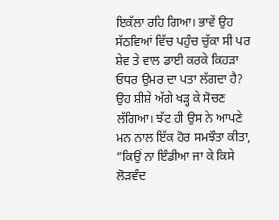ਇਕੱਲਾ ਰਹਿ ਗਿਆ। ਭਾਵੇਂ ਉਹ ਸੱਠਵਿਆਂ ਵਿੱਚ ਪਹੁੰਚ ਚੁੱਕਾ ਸੀ ਪਰ ਸ਼ੇਵ ਤੇ ਵਾਲ ਡਾਈ ਕਰਕੇ ਕਿਹੜਾ ਓਧਰ ਉਮਰ ਦਾ ਪਤਾ ਲੱਗਦਾ ਹੈ? ਉਹ ਸ਼ੀਸ਼ੇ ਅੱਗੇ ਖੜ੍ਹ ਕੇ ਸੋਚਣ ਲੱਗਿਆ। ਝੱਟ ਹੀ ਉਸ ਨੇ ਆਪਣੇ ਮਨ ਨਾਲ ਇੱਕ ਹੋਰ ਸਮਝੌਤਾ ਕੀਤਾ, ”ਕਿਉਂ ਨਾ ਇੰਡੀਆ ਜਾ ਕੇ ਕਿਸੇ ਲੋੜਵੰਦ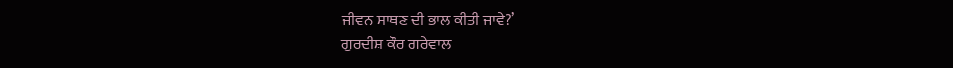ਜੀਵਨ ਸਾਥਣ ਦੀ ਭਾਲ ਕੀਤੀ ਜਾਵੇ?’
ਗੁਰਦੀਸ਼ ਕੌਰ ਗਰੇਵਾਲ